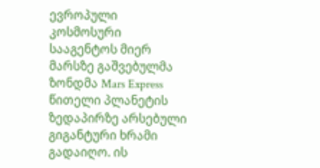ევროპული კოსმოსური სააგენტოს მიერ მარსზე გაშვებულმა ზონდმა Mars Express წითელი პლანეტის ზედაპირზე არსებული გიგანტური ხრამი გადაიღო. ის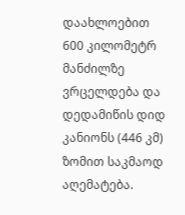დაახლოებით 600 კილომეტრ მანძილზე ვრცელდება და დედამიწის დიდ კანიონს (446 კმ) ზომით საკმაოდ აღემატება.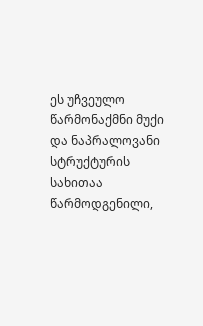ეს უჩვეულო წარმონაქმნი მუქი და ნაპრალოვანი სტრუქტურის სახითაა წარმოდგენილი,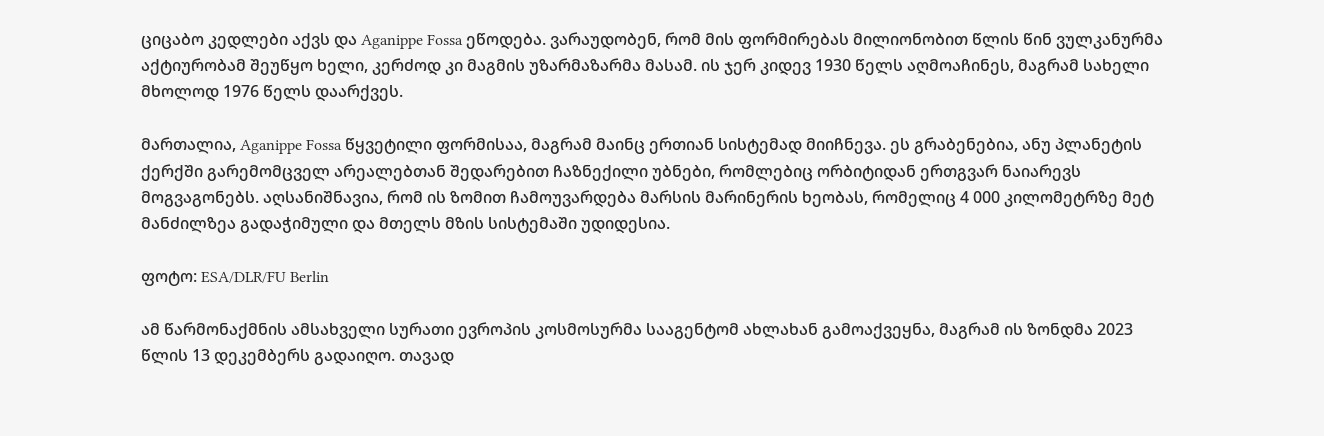ციცაბო კედლები აქვს და Aganippe Fossa ეწოდება. ვარაუდობენ, რომ მის ფორმირებას მილიონობით წლის წინ ვულკანურმა აქტიურობამ შეუწყო ხელი, კერძოდ კი მაგმის უზარმაზარმა მასამ. ის ჯერ კიდევ 1930 წელს აღმოაჩინეს, მაგრამ სახელი მხოლოდ 1976 წელს დაარქვეს.

მართალია, Aganippe Fossa წყვეტილი ფორმისაა, მაგრამ მაინც ერთიან სისტემად მიიჩნევა. ეს გრაბენებია, ანუ პლანეტის ქერქში გარემომცველ არეალებთან შედარებით ჩაზნექილი უბნები, რომლებიც ორბიტიდან ერთგვარ ნაიარევს მოგვაგონებს. აღსანიშნავია, რომ ის ზომით ჩამოუვარდება მარსის მარინერის ხეობას, რომელიც 4 000 კილომეტრზე მეტ მანძილზეა გადაჭიმული და მთელს მზის სისტემაში უდიდესია.

ფოტო: ESA/DLR/FU Berlin

ამ წარმონაქმნის ამსახველი სურათი ევროპის კოსმოსურმა სააგენტომ ახლახან გამოაქვეყნა, მაგრამ ის ზონდმა 2023 წლის 13 დეკემბერს გადაიღო. თავად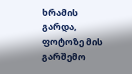ხრამის გარდა, ფოტოზე მის გარშემო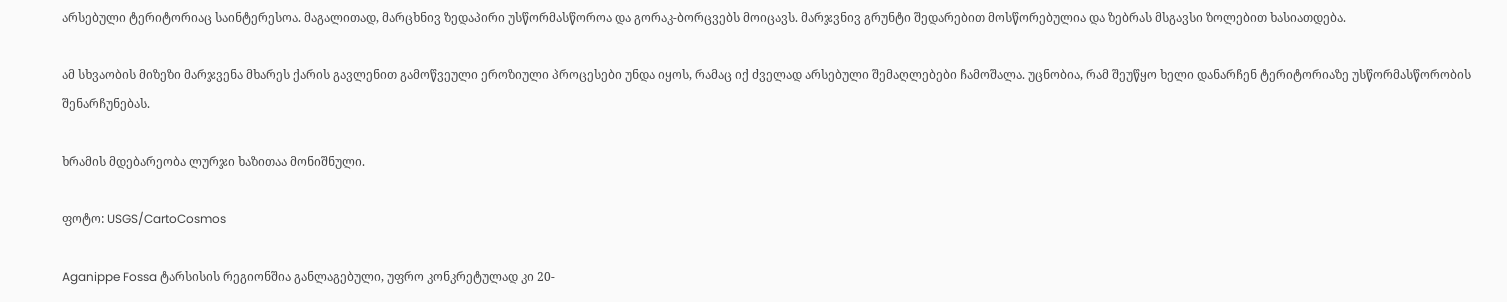არსებული ტერიტორიაც საინტერესოა. მაგალითად, მარცხნივ ზედაპირი უსწორმასწოროა და გორაკ-ბორცვებს მოიცავს. მარჯვნივ გრუნტი შედარებით მოსწორებულია და ზებრას მსგავსი ზოლებით ხასიათდება.

ამ სხვაობის მიზეზი მარჯვენა მხარეს ქარის გავლენით გამოწვეული ეროზიული პროცესები უნდა იყოს, რამაც იქ ძველად არსებული შემაღლებები ჩამოშალა. უცნობია, რამ შეუწყო ხელი დანარჩენ ტერიტორიაზე უსწორმასწორობის შენარჩუნებას.

ხრამის მდებარეობა ლურჯი ხაზითაა მონიშნული.

ფოტო: USGS/CartoCosmos

Aganippe Fossa ტარსისის რეგიონშია განლაგებული, უფრო კონკრეტულად კი 20-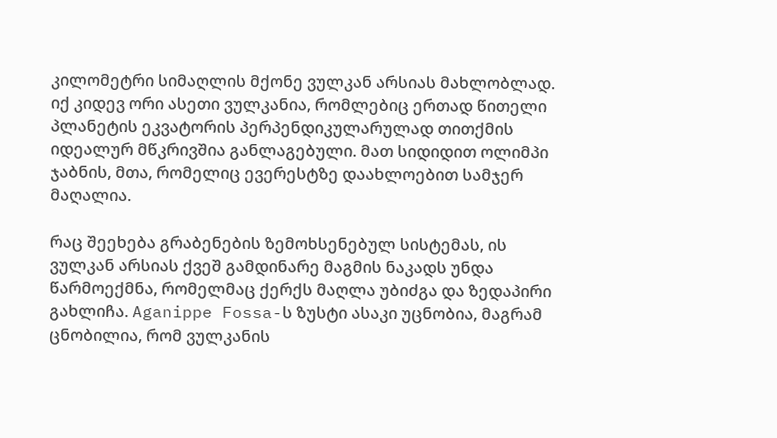კილომეტრი სიმაღლის მქონე ვულკან არსიას მახლობლად. იქ კიდევ ორი ასეთი ვულკანია, რომლებიც ერთად წითელი პლანეტის ეკვატორის პერპენდიკულარულად თითქმის იდეალურ მწკრივშია განლაგებული. მათ სიდიდით ოლიმპი ჯაბნის, მთა, რომელიც ევერესტზე დაახლოებით სამჯერ მაღალია.

რაც შეეხება გრაბენების ზემოხსენებულ სისტემას, ის ვულკან არსიას ქვეშ გამდინარე მაგმის ნაკადს უნდა წარმოექმნა, რომელმაც ქერქს მაღლა უბიძგა და ზედაპირი გახლიჩა. Aganippe Fossa-ს ზუსტი ასაკი უცნობია, მაგრამ ცნობილია, რომ ვულკანის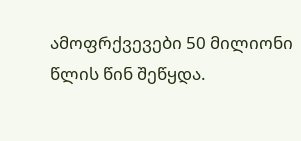ამოფრქვევები 50 მილიონი წლის წინ შეწყდა.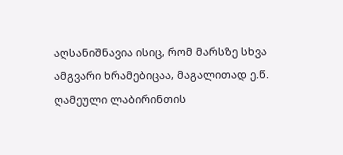აღსანიშნავია ისიც, რომ მარსზე სხვა ამგვარი ხრამებიცაა, მაგალითად ე.წ. ღამეული ლაბირინთის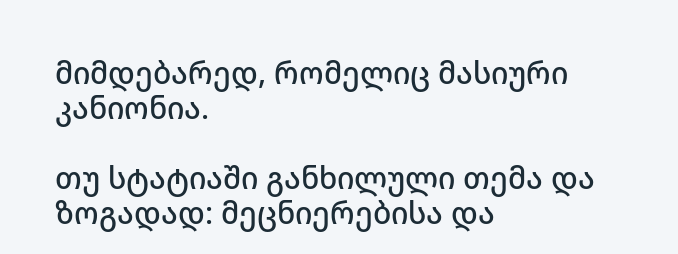მიმდებარედ, რომელიც მასიური კანიონია.

თუ სტატიაში განხილული თემა და ზოგადად: მეცნიერებისა და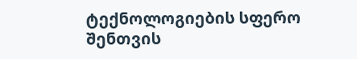ტექნოლოგიების სფერო შენთვის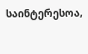საინტერესოა,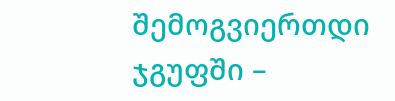შემოგვიერთდი ჯგუფში –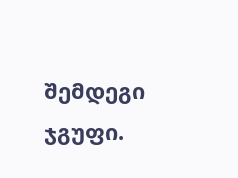შემდეგი ჯგუფი.